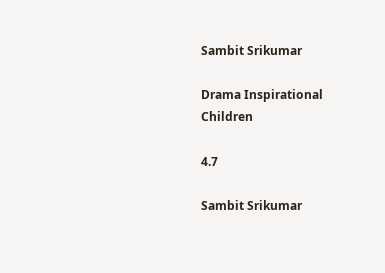Sambit Srikumar

Drama Inspirational Children

4.7

Sambit Srikumar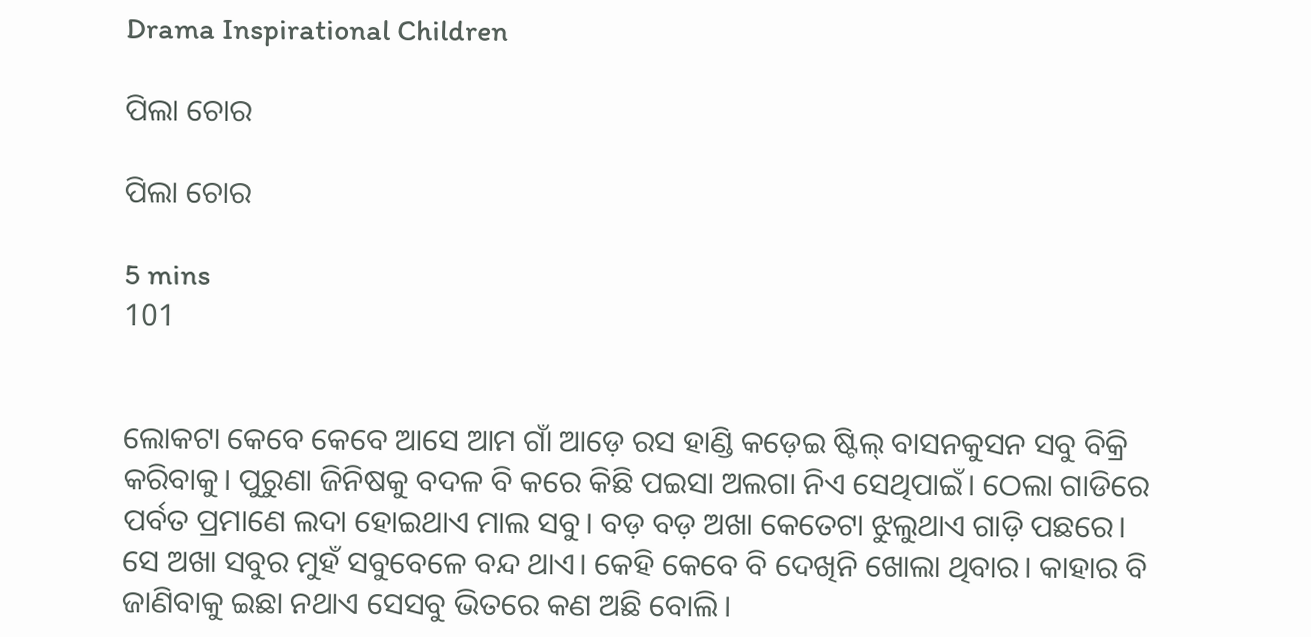Drama Inspirational Children

ପିଲା ଚୋର

ପିଲା ଚୋର

5 mins
101


ଲୋକଟା କେବେ କେବେ ଆସେ ଆମ ଗାଁ ଆଡ଼େ ରସ ହାଣ୍ଡି କଡ଼େଇ ଷ୍ଟିଲ୍ ବାସନକୁସନ ସବୁ ବିକ୍ରି କରିବାକୁ। ପୁରୁଣା ଜିନିଷକୁ ବଦଳ ବି କରେ କିଛି ପଇସା ଅଲଗା ନିଏ ସେଥିପାଇଁ। ଠେଲା ଗାଡିରେ ପର୍ବତ ପ୍ରମାଣେ ଲଦା ହୋଇଥାଏ ମାଲ ସବୁ। ବଡ଼ ବଡ଼ ଅଖା କେତେଟା ଝୁଲୁଥାଏ ଗାଡ଼ି ପଛରେ। ସେ ଅଖା ସବୁର ମୁହଁ ସବୁବେଳେ ବନ୍ଦ ଥାଏ। କେହି କେବେ ବି ଦେଖିନି ଖୋଲା ଥିବାର। କାହାର ବି ଜାଣିବାକୁ ଇଛା ନଥାଏ ସେସବୁ ଭିତରେ କଣ ଅଛି ବୋଲି।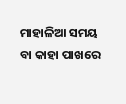ମାହାଳିଆ ସମୟ ବା କାହା ପାଖରେ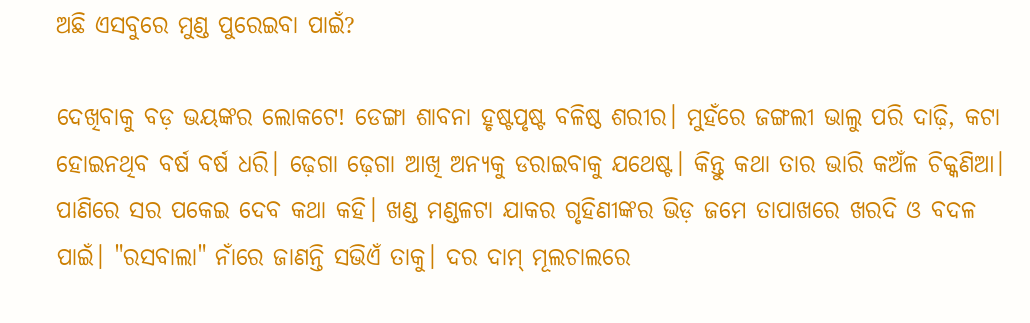ଅଛି ଏସବୁରେ ମୁଣ୍ଡ ପୁରେଇବା ପାଇଁ?

ଦେଖିବାକୁ ବଡ଼ ଭୟଙ୍କର ଲୋକଟେ! ଡେଙ୍ଗା ଶାବନା ହୃଷ୍ଟପୃଷ୍ଟ ବଳିଷ୍ଠ ଶରୀର। ମୁହଁରେ ଜଙ୍ଗଲୀ ଭାଲୁ ପରି ଦାଢ଼ି, କଟା ହୋଇନଥିବ ବର୍ଷ ବର୍ଷ ଧରି। ଢ଼େଗା ଢ଼େଗା ଆଖି ଅନ୍ୟକୁ ଡରାଇବାକୁ ଯଥେଷ୍ଟ। କିନ୍ତୁ କଥା ତାର ଭାରି କଅଁଳ ଚିକ୍କଣିଆ। ପାଣିରେ ସର ପକେଇ ଦେବ କଥା କହି। ଖଣ୍ଡ ମଣ୍ଡଳଟା ଯାକର ଗୃହିଣୀଙ୍କର ଭିଡ଼ ଜମେ ତାପାଖରେ ଖରଦି ଓ ବଦଳ ପାଇଁ। "ରସବାଲା" ନାଁରେ ଜାଣନ୍ତି ସଭିଏଁ ତାକୁ। ଦର ଦାମ୍ ମୂଲଚାଲରେ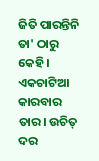ଜିତି ପାରନ୍ତିନି ତା' ଠାରୁ କେହି। ଏକଚାଟିଆ କାରବାର ତାର। ଉଚିତ୍ ଦର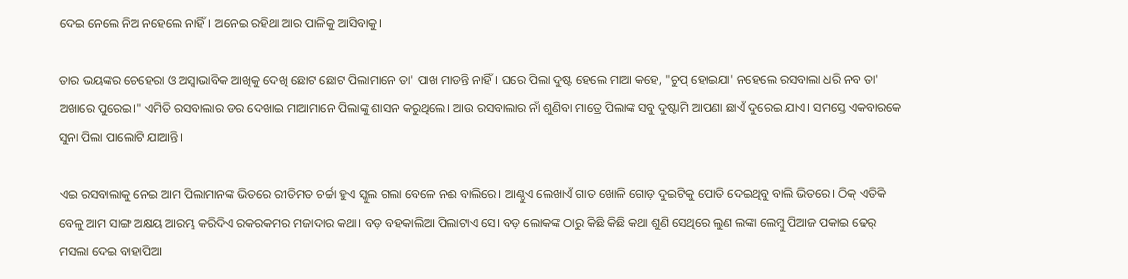ଦେଇ ନେଲେ ନିଅ ନହେଲେ ନାହିଁ। ଅନେଇ ରହିଥା ଆର ପାଳିକୁ ଆସିବାକୁ।

ତାର ଭୟଙ୍କର ଚେହେରା ଓ ଅସ୍ବାଭାବିକ ଆଖିକୁ ଦେଖି ଛୋଟ ଛୋଟ ପିଲାମାନେ ତା' ପାଖ ମାଡନ୍ତି ନାହିଁ। ଘରେ ପିଲା ଦୁଷ୍ଟ ହେଲେ ମାଆ କହେ, "ଚୁପ୍ ହୋଇଯା' ନହେଲେ ରସବାଲା ଧରି ନବ ତା' ଅଖାରେ ପୁରେଇ।" ଏମିତି ରସବାଲାର ଡର ଦେଖାଇ ମାଆମାନେ ପିଲାଙ୍କୁ ଶାସନ କରୁଥିଲେ। ଆଉ ରସବାଲାର ନାଁ ଶୁଣିବା ମାତ୍ରେ ପିଲାଙ୍କ ସବୁ ଦୁଷ୍ଟାମି ଆପଣା ଛାଏଁ ଦୁରେଇ ଯାଏ। ସମସ୍ତେ ଏକବାରକେ ସୁନା ପିଲା ପାଲୋଟି ଯାଆନ୍ତି।

ଏଇ ରସବାଲାକୁ ନେଇ ଆମ ପିଲାମାନଙ୍କ ଭିତରେ ରୀତିମତ ଚର୍ଚ୍ଚା ହୁଏ ସ୍କୁଲ ଗଲା ବେଳେ ନଈ ବାଲିରେ। ଆଣ୍ଠୁଏ ଲେଖାଏଁ ଗାତ ଖୋଳି ଗୋଡ଼ ଦୁଇଟିକୁ ପୋତି ଦେଇଥିବୁ ବାଲି ଭିତରେ। ଠିକ୍ ଏତିକି ବେଳୁ ଆମ ସାଙ୍ଗ ଅକ୍ଷୟ ଆରମ୍ଭ କରିଦିଏ ରକରକମର ମଜାଦାର କଥା। ବଡ଼ ବହକାଲିଆ ପିଲାଟାଏ ସେ। ବଡ଼ ଲୋକଙ୍କ ଠାରୁ କିଛି କିଛି କଥା ଶୁଣି ସେଥିରେ ଲୁଣ ଲଙ୍କା ଲେମ୍ବୁ ପିଆଜ ପକାଇ ଢେର୍ ମସଲା ଦେଇ ବାହାପିଆ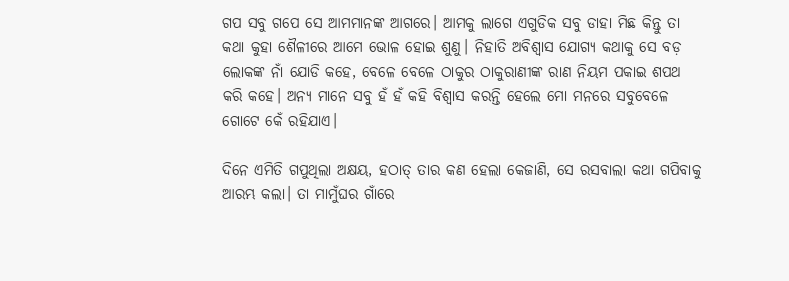ଗପ ସବୁ ଗପେ ସେ ଆମମାନଙ୍କ ଆଗରେ। ଆମକୁ ଲାଗେ ଏଗୁଡିକ ସବୁ ଡାହା ମିଛ କିନ୍ତୁ ତା କଥା କୁହା ଶୈଳୀରେ ଆମେ ଭୋଳ ହୋଇ ଶୁଣୁ। ନିହାତି ଅବିଶ୍ଵାସ ଯୋଗ୍ୟ କଥାକୁ ସେ ବଡ଼ ଲୋକଙ୍କ ନାଁ ଯୋଡି କହେ, ବେଳେ ବେଳେ ଠାକୁର ଠାକୁରାଣୀଙ୍କ ରାଣ ନିୟମ ପକାଇ ଶପଥ କରି କହେ। ଅନ୍ୟ ମାନେ ସବୁ ହଁ ହଁ କହି ବିଶ୍ବାସ କରନ୍ତି ହେଲେ ମୋ ମନରେ ସବୁବେଳେ ଗୋଟେ କେଁ ରହିଯାଏ।

ଦିନେ ଏମିତି ଗପୁଥିଲା ଅକ୍ଷୟ, ହଠାତ୍ ତାର କଣ ହେଲା କେଜାଣି, ସେ ରସବାଲା କଥା ଗପିବାକୁ ଆରମ୍ଭ କଲା। ତା ମାମୁଁଘର ଗାଁରେ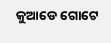କୁଆଡେ ଗୋଟେ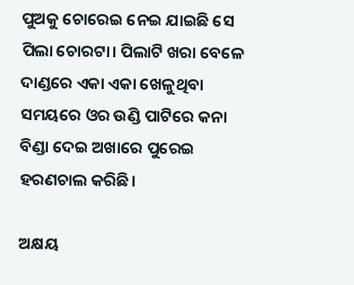ପୁଅକୁ ଚୋରେଇ ନେଇ ଯାଇଛି ସେ ପିଲା ଚୋରଟା। ପିଲାଟି ଖରା ବେଳେ ଦାଣ୍ଡରେ ଏକା ଏକା ଖେଳୁଥିବା ସମୟରେ ଓର ଉଣ୍ଡି ପାଟିରେ କନା ବିଣ୍ଡା ଦେଇ ଅଖାରେ ପୁରେଇ ହରଣଚାଲ କରିଛି।

ଅକ୍ଷୟ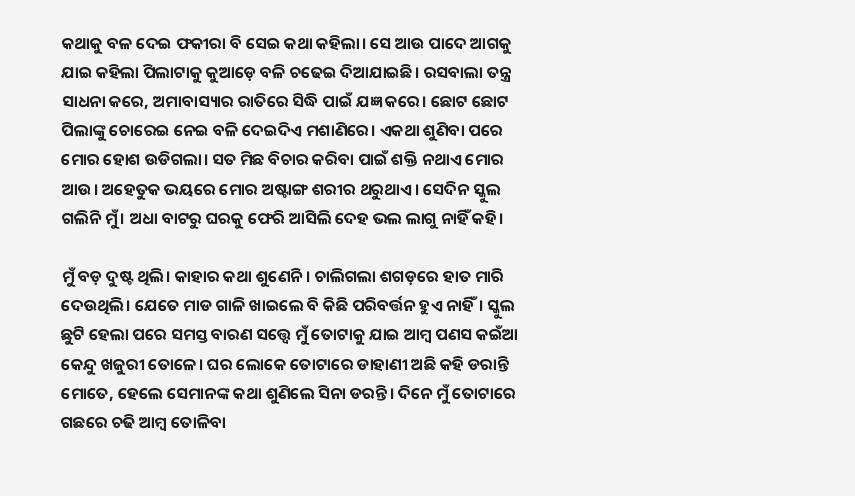କଥାକୁ ବଳ ଦେଇ ଫକୀରା ବି ସେଇ କଥା କହିଲା। ସେ ଆଉ ପାଦେ ଆଗକୁ ଯାଇ କହିଲା ପିଲାଟାକୁ କୁଆଡ଼େ ବଳି ଚଢେଇ ଦିଆଯାଇଛି। ରସବାଲା ତନ୍ତ୍ର ସାଧନା କରେ, ଅମାବାସ୍ୟାର ରାତିରେ ସିଦ୍ଧି ପାଇଁ ଯଜ୍ଞ କରେ। ଛୋଟ ଛୋଟ ପିଲାଙ୍କୁ ଚୋରେଇ ନେଇ ବଳି ଦେଇଦିଏ ମଶାଣିରେ। ଏକଥା ଶୁଣିବା ପରେ ମୋର ହୋଶ ଉଡିଗଲା। ସତ ମିଛ ବିଚାର କରିବା ପାଇଁ ଶକ୍ତି ନଥାଏ ମୋର ଆଉ। ଅହେତୁକ ଭୟରେ ମୋର ଅଷ୍ଟାଙ୍ଗ ଶରୀର ଥରୁଥାଏ। ସେଦିନ ସ୍କୁଲ ଗଲିନି ମୁଁ। ଅଧା ବାଟରୁ ଘରକୁ ଫେରି ଆସିଲି ଦେହ ଭଲ ଲାଗୁ ନାହିଁ କହି।

ମୁଁ ବଡ଼ ଦୁଷ୍ଟ ଥିଲି। କାହାର କଥା ଶୁଣେନି। ଚାଲିଗଲା ଶଗଡ଼ରେ ହାତ ମାରି ଦେଉଥିଲି। ଯେତେ ମାଡ ଗାଳି ଖାଇଲେ ବି କିଛି ପରିବର୍ତ୍ତନ ହୁଏ ନାହିଁ। ସ୍କୁଲ ଛୁଟି ହେଲା ପରେ ସମସ୍ତ ବାରଣ ସତ୍ତ୍ୱେ ମୁଁ ତୋଟାକୁ ଯାଇ ଆମ୍ବ ପଣସ କଇଁଆ କେନ୍ଦୁ ଖଜୁରୀ ତୋଳେ। ଘର ଲୋକେ ତୋଟାରେ ଡାହାଣୀ ଅଛି କହି ଡରାନ୍ତି ମୋତେ, ହେଲେ ସେମାନଙ୍କ କଥା ଶୁଣିଲେ ସିନା ଡରନ୍ତି। ଦିନେ ମୁଁ ତୋଟାରେ ଗଛରେ ଚଢି ଆମ୍ବ ତୋଳିବା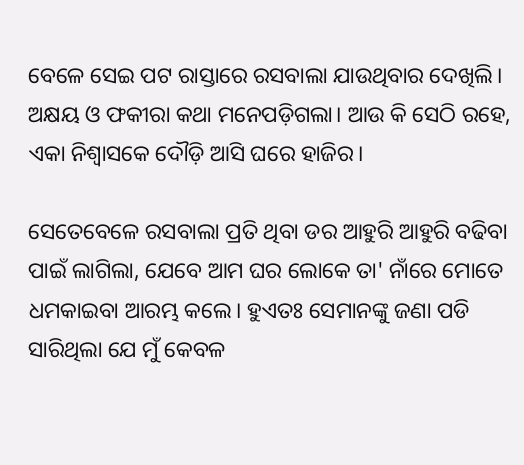ବେଳେ ସେଇ ପଟ ରାସ୍ତାରେ ରସବାଲା ଯାଉଥିବାର ଦେଖିଲି। ଅକ୍ଷୟ ଓ ଫକୀରା କଥା ମନେପଡ଼ିଗଲା। ଆଉ କି ସେଠି ରହେ, ଏକା ନିଶ୍ବାସକେ ଦୌଡ଼ି ଆସି ଘରେ ହାଜିର।

ସେତେବେଳେ ରସବାଲା ପ୍ରତି ଥିବା ଡର ଆହୁରି ଆହୁରି ବଢିବା ପାଇଁ ଲାଗିଲା, ଯେବେ ଆମ ଘର ଲୋକେ ତା' ନାଁରେ ମୋତେ ଧମକାଇବା ଆରମ୍ଭ କଲେ। ହୁଏତଃ ସେମାନଙ୍କୁ ଜଣା ପଡି ସାରିଥିଲା ଯେ ମୁଁ କେବଳ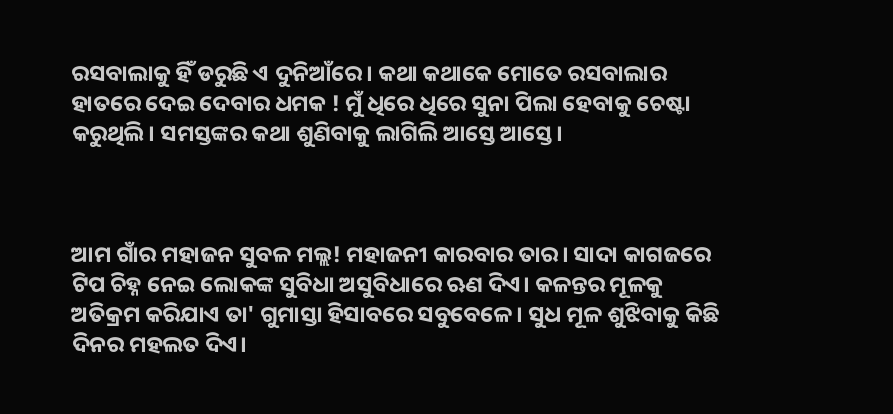ରସବାଲାକୁ ହିଁ ଡରୁଛି ଏ ଦୁନିଆଁରେ। କଥା କଥାକେ ମୋତେ ରସବାଲାର ହାତରେ ଦେଇ ଦେବାର ଧମକ ! ମୁଁ ଧିରେ ଧିରେ ସୁନା ପିଲା ହେବାକୁ ଚେଷ୍ଟା କରୁଥିଲି। ସମସ୍ତଙ୍କର କଥା ଶୁଣିବାକୁ ଲାଗିଲି ଆସ୍ତେ ଆସ୍ତେ।



ଆମ ଗାଁର ମହାଜନ ସୁବଳ ମଲ୍ଲ! ମହାଜନୀ କାରବାର ତାର। ସାଦା କାଗଜରେ ଟିପ ଚିହ୍ନ ନେଇ ଲୋକଙ୍କ ସୁବିଧା ଅସୁବିଧାରେ ଋଣ ଦିଏ। କଳନ୍ତର ମୂଳକୁ ଅତିକ୍ରମ କରିଯାଏ ତା' ଗୁମାସ୍ତା ହିସାବରେ ସବୁବେଳେ। ସୁଧ ମୂଳ ଶୁଝିବାକୁ କିଛି ଦିନର ମହଲତ ଦିଏ।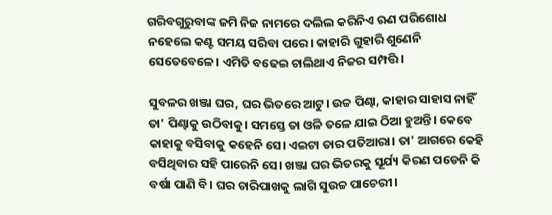ଗରିବଗୁରୁବାଙ୍କ ଜମି ନିଜ ନାମରେ ଦଲିଲ କରିନିଏ ଋଣ ପରିଶୋଧ ନହେଲେ କଣ୍ଟ ସମୟ ସରିବା ପରେ। କାହାରି ଗୁହାରି ଶୁଣେନି ସେତେବେଳେ। ଏମିତି ବଢେଇ ଚାଲିଥାଏ ନିଜର ସମ୍ପତ୍ତି।

ସୁବଳର ଖଞ୍ଜା ଘର, ଘର ଭିତରେ ଆଟୁ। ଉଚ୍ଚ ପିଣ୍ଢା, କାହାର ସାହାସ ନାହିଁ ତା' ପିଣ୍ଢାକୁ ଉଠିବାକୁ। ସମସ୍ତେ ତା ଓଳି ତଳେ ଯାଇ ଠିଆ ହୁଅନ୍ତି। କେବେ କାହାକୁ ବସିବାକୁ କହେନି ସେ। ଏଇଟା ତାର ପତିଆରା। ତା' ଆଗରେ କେହି ବସିଥିବାର ସହି ପାରେନି ସେ। ଖଞ୍ଜା ଘର ଭିତରକୁ ସୂର୍ଯ୍ୟ କିରଣ ପଡେନି କି ବର୍ଷା ପାଣି ବି। ଘର ଚାରିପାଖକୁ ଲାଗି ସୁଉଚ୍ଚ ପାଚେରୀ।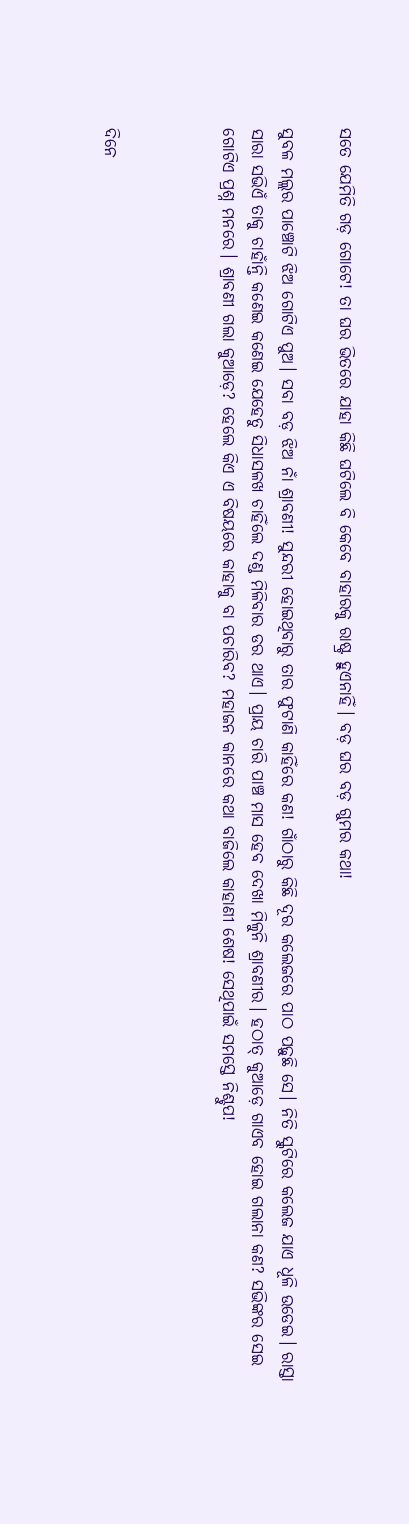ସତେ ଯେମିତି ଗଡ଼ ଗୋଟେ! ତା ଘର ଭିତରେ ଯାହା କିଛି ଘଟିଲେ ବି କେବେ ବାହାରକୁ ରାଷ୍ଟ୍ର ହୁଏନାହିଁ। ବଡ଼ ଘର ବଡ଼ ଗୁମର କଥା!

ସୁବଳ ମଲ୍ଲର ପାଞ୍ଚୋଟି ଝିଅ ଗୋଟିଏ ପୁଅ। ସବା ବଡ଼ ଝିଅ ନାଁ ଶ୍ରାବଣୀ! ସୁନ୍ଦରୀ ହୋଇଥିବାରୁ ତାର ଫୁଟାଣି କାହିଁରେ କଣ! ଗାଁଠାରୁ କିଛି ଦୂର କଲେଜରେ ପାଠ ପଢ଼ୁଛି ସେ। ନିତି ସ୍କୁଟିରେ କଲେଜ ଯାଏ ଧୂଳି ଉଡେଇ। ରାସ୍ତା ସାରା ସଭିଏଁ ତାକୁ ଚାହାଁନ୍ତି କଣେଇ କଣେଇ ଯେହେତୁ ସିଧାସଳଖ ଚାହିଁଲେ ଦଣ୍ଡ ମିଳିବାର ଡର ଥାଏ। ପ୍ରାୟ ଚାରି ପାଞ୍ଚ ମାସ ହେବ ଦେଖା ମିଳୁନି ଶ୍ରାବଣୀର। ହଠାତ୍ କୁଆଡ଼େ ଗାଏବ ହୋଇ ଗଲାନା କଣ? ସଭିଙ୍କର ସେଇ ଗୋଟିଏ ପ୍ରଶ୍ନ ମନରେ। ଶ୍ରାବଣୀ ଗଲା କୁଆଡ଼େ? ହେଲେ କିଏ ଏ ବିଷୟରେ କାହାକୁ ବା ପଚାରିବ? ମହାଜନ କାନରେ କଥା ବାଜିଲେ କାହାଣୀ ଶେଷ! ସେଥିପାଇଁ ସମସ୍ତେ ନିଶ୍ଚୁପ!



ଦିନେ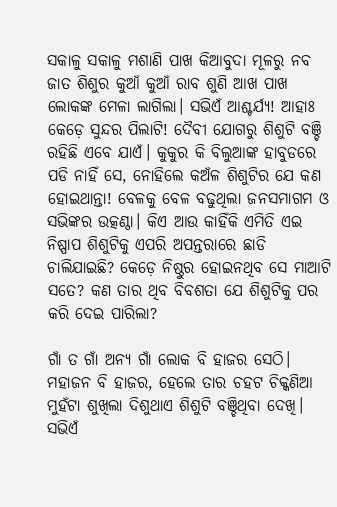ସକାଳୁ ସକାଳୁ ମଶାଣି ପାଖ କିଆବୁଦା ମୂଳରୁ ନବ ଜାତ ଶିଶୁର କୁଆଁ କୁଆଁ ରାବ ଶୁଣି ଆଖ ପାଖ ଲୋକଙ୍କ ମେଳା ଲାଗିଲା। ସଭିଏଁ ଆଶ୍ଚର୍ଯ୍ୟ! ଆହାଃ କେଡ଼େ ସୁନ୍ଦର ପିଲାଟି! ଦୈବୀ ଯୋଗରୁ ଶିଶୁଟି ବଞ୍ଚି ରହିଛି ଏବେ ଯାଏଁ। କୁକୁର କି ବିଲୁଆଙ୍କ ହାବୁଡରେ ପଡି ନାହିଁ ସେ, ନୋହିଲେ କଅଁଳ ଶିଶୁଟିର ଯେ କଣ ହୋଇଥାନ୍ତା! ବେଳକୁ ବେଳ ବଢୁଥିଲା ଜନସମାଗମ ଓ ସଭିଙ୍କର ଉତ୍କଣ୍ଠା। କିଏ ଆଉ କାହିଁକି ଏମିତି ଏଇ ନିଷ୍ପାପ ଶିଶୁଟିକୁ ଏପରି ଅପନ୍ତରାରେ ଛାଡି ଚାଲିଯାଇଛି? କେଡ଼େ ନିଷ୍ଠୁର ହୋଇନଥିବ ସେ ମାଆଟି ସତେ? କଣ ତାର ଥିବ ବିବଶତା ଯେ ଶିଶୁଟିକୁ ପର କରି ଦେଇ ପାରିଲା?

ଗାଁ ତ ଗାଁ ଅନ୍ୟ ଗାଁ ଲୋକ ବି ହାଜର ସେଠି। ମହାଜନ ବି ହାଜର, ହେଲେ ତାର ଚହଟ ଚିକ୍କଣିଆ ମୁହଁଟା ଶୁଖିଲା ଦିଶୁଥାଏ ଶିଶୁଟି ବଞ୍ଚିଥିବା ଦେଖି। ସଭିଏଁ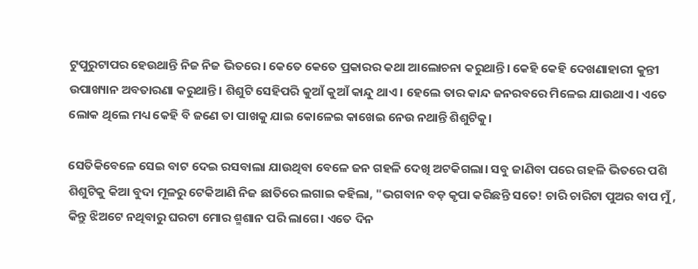ଟୁପୁରୁଟାପର ହେଉଥାନ୍ତି ନିଜ ନିଜ ଭିତରେ। କେତେ କେତେ ପ୍ରକାରର କଥା ଆଲୋଚନା କରୁଥାନ୍ତି। କେହି କେହି ଦେଖଣାହାରୀ କୁନ୍ତୀ ଉପାଖ୍ୟାନ ଅବତାରଣା କରୁଥାନ୍ତି। ଶିଶୁଟି ସେହିପରି କୁଆଁ କୁଆଁ କାନ୍ଦୁ ଥାଏ। ହେଲେ ତାର କାନ୍ଦ ଜନରବରେ ମିଳେଇ ଯାଉଥାଏ। ଏତେ ଲୋକ ଥିଲେ ମଧ୍ୟ କେହି ବି ଜଣେ ତା ପାଖକୁ ଯାଇ କୋଳେଇ କାଖେଇ ନେଉ ନଥାନ୍ତି ଶିଶୁଟିକୁ।

ସେତିକିବେଳେ ସେଇ ବାଟ ଦେଇ ରସବାଲା ଯାଉଥିବା ବେଳେ ଜନ ଗହଳି ଦେଖି ଅଟକିଗଲା। ସବୁ ଜାଣିବା ପରେ ଗହଳି ଭିତରେ ପଶି ଶିଶୁଟିକୁ କିଆ ବୁଦା ମୂଳରୁ ଟେକିଆଣି ନିଜ ଛାତିରେ ଲଗାଇ କହିଲା, "ଭଗବାନ ବଡ଼ କୃପା କରିଛନ୍ତି ସତେ! ଚାରି ଚାରିଟା ପୁଅର ବାପ ମୁଁ, କିନ୍ତୁ ଝିଅଟେ ନଥିବାରୁ ଘରଟା ମୋର ଶ୍ମଶାନ ପରି ଲାଗେ। ଏତେ ଦିନ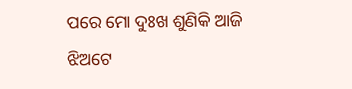ପରେ ମୋ ଦୁଃଖ ଶୁଣିକି ଆଜି ଝିଅଟେ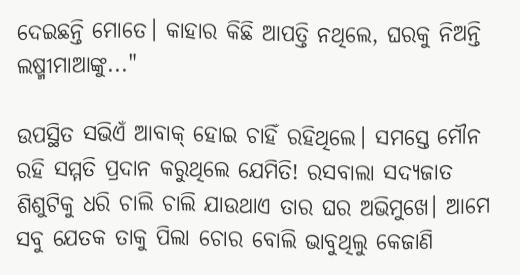ଦେଇଛନ୍ତି ମୋତେ। କାହାର କିଛି ଆପତ୍ତି ନଥିଲେ, ଘରକୁ ନିଅନ୍ତି ଲଷ୍ମୀମାଆଙ୍କୁ..."

ଉପସ୍ଥିତ ସଭିଏଁ ଆବାକ୍ ହୋଇ ଚାହିଁ ରହିଥିଲେ। ସମସ୍ତେ ମୌନ ରହି ସମ୍ମତି ପ୍ରଦାନ କରୁଥିଲେ ଯେମିତି! ରସବାଲା ସଦ୍ୟଜାତ ଶିଶୁଟିକୁ ଧରି ଚାଲି ଚାଲି ଯାଉଥାଏ ତାର ଘର ଅଭିମୁଖେ। ଆମେ ସବୁ ଯେତକ ତାକୁ ପିଲା ଚୋର ବୋଲି ଭାବୁଥିଲୁ କେଜାଣି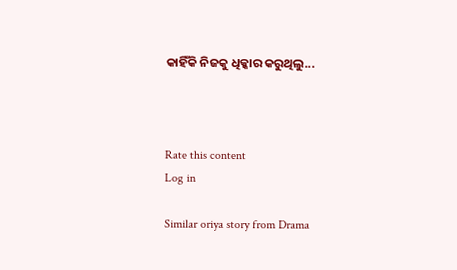କାହିଁକି ନିଜକୁ ଧିକ୍କାର କରୁଥିଲୁ...



Rate this content
Log in

Similar oriya story from Drama